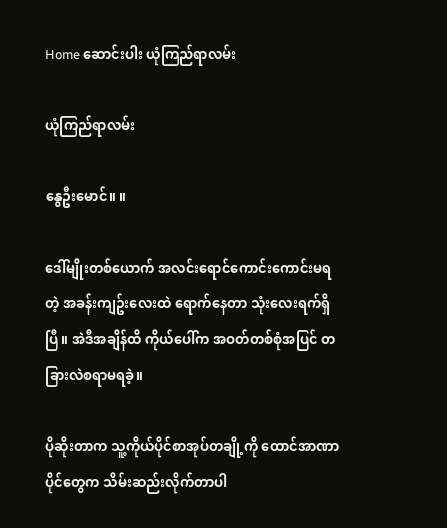Home ဆောင်းပါး ယုံကြည်ရာလမ်း

ယုံကြည်ရာလမ်း

နွေဦးမောင်။ ။

ဒေါ်မျိုးတစ်ယောက် အလင်းရောင်ကောင်းကောင်းမရတဲ့ အခန်းကျဥ်းလေးထဲ ရောက်နေတာ သုံးလေးရက်ရှိပြီ။ အဲဒီအချိန်ထိ ကိုယ်ပေါ်က အဝတ်တစ်စုံအပြင် တခြားလဲစရာမရခဲ့။

ပိုဆိုးတာက သူ့ကိုယ်ပိုင်စာအုပ်တချို့ကို ထောင်အာဏာပိုင်တွေက သိမ်းဆည်းလိုက်တာပါ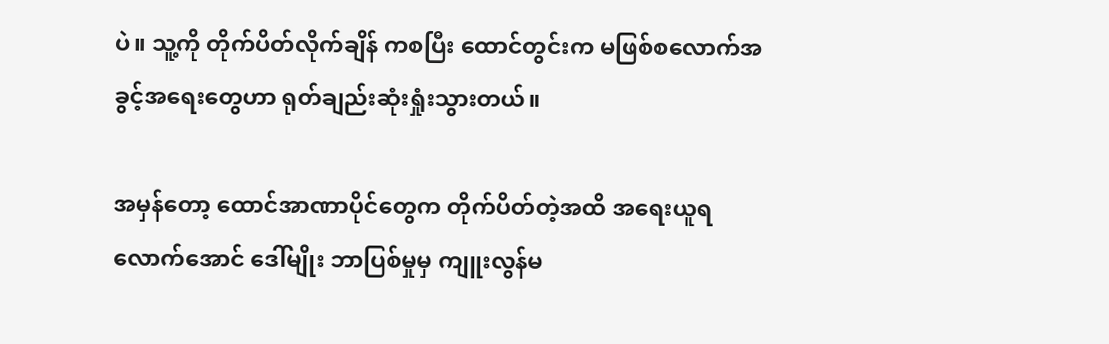ပဲ။ သူ့ကို တိုက်ပိတ်လိုက်ချိန် ကစပြီး ထောင်တွင်းက မဖြစ်စလောက်အခွင့်အရေးတွေဟာ ရုတ်ချည်းဆုံးရှုံးသွားတယ်။

အမှန်တော့ ထောင်အာဏာပိုင်တွေက တိုက်ပိတ်တဲ့အထိ အရေးယူရလောက်အောင် ဒေါ်မျိုး ဘာပြစ်မှုမှ ကျူးလွန်မ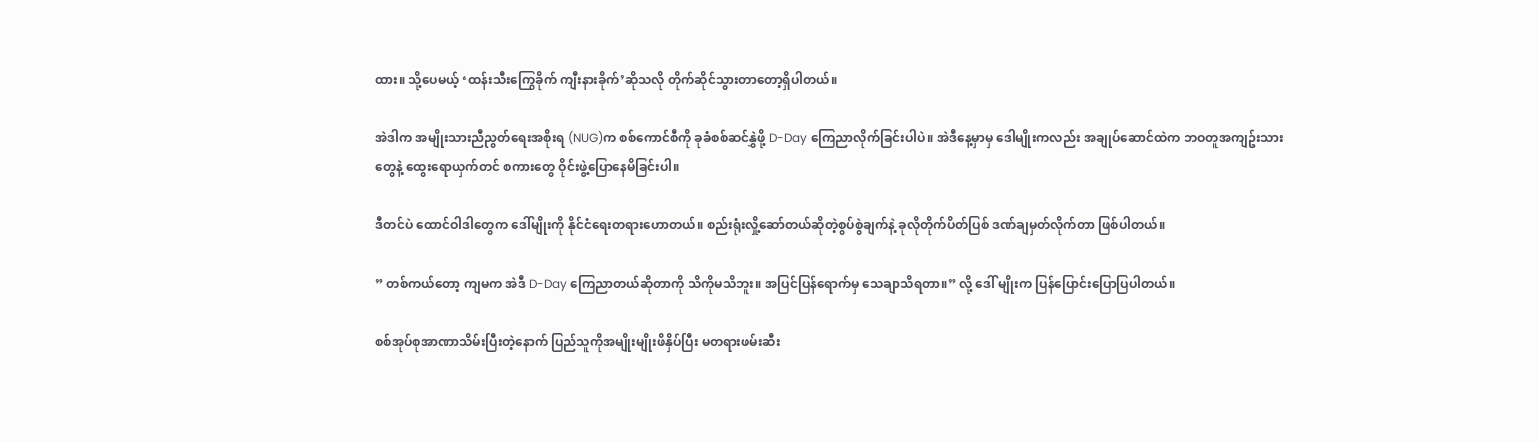ထား။ သို့ပေမယ့် ‘ထန်းသီးကြွေခိုက် ကျီးနားခိုက်’ဆိုသလို တိုက်ဆိုင်သွားတာတော့ရှိပါတယ်။

အဲဒါက အမျိုးသားညီညွတ်ရေးအစိုးရ (NUG)က စစ်ကောင်စီကို ခုခံစစ်ဆင်နွှဲဖို့ D-Day ကြေညာလိုက်ခြင်းပါပဲ။ အဲဒီနေ့မှာမှ ဒေါမျိုးကလည်း အချုပ်ဆောင်ထဲက ဘဝတူအကျဥ်းသားတွေနဲ့ ထွေးရောယှက်တင် စကားတွေ ဝိုင်းဖွဲ့ပြောနေမိခြင်းပါ။

ဒီတင်ပဲ ထောင်ဝါဒါတွေက ဒေါ်မျိုးကို နိုင်ငံရေးတရားဟောတယ်။ စည်းရုံးလှို့ဆော်တယ်ဆိုတဲ့စွပ်စွဲချက်နဲ့ ခုလိုတိုက်ပိတ်ပြစ် ဒဏ်ချမှတ်လိုက်တာ ဖြစ်ပါတယ်။

” တစ်ကယ်တော့ ကျမက အဲဒီ D-Day ကြေညာတယ်ဆိုတာကို သိကိုမသိဘူး။ အပြင်ပြန်ရောက်မှ သေချာသိရတာ။” လို့ ဒေါ် မျိုးက ပြန်ပြောင်းပြောပြပါတယ်။

စစ်အုပ်စုအာဏာသိမ်းပြီးတဲ့နောက် ပြည်သူကိုအမျိုးမျိုးဖိနှိပ်ပြီး မတရားဖမ်းဆီး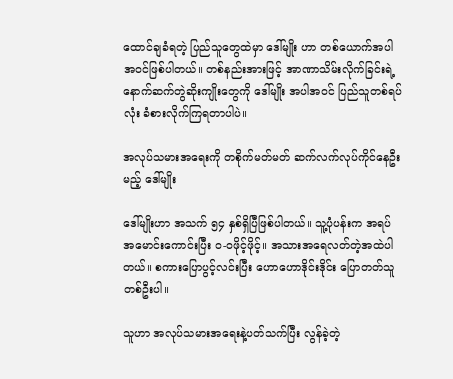ထောင်ချခံရတဲ့ ပြည်သူတွေထဲမှာ ဒေါ်မျိုး ဟာ တစ်ယောက်အပါအဝင်ဖြစ်ပါတယ်။ တစ်နည်းအားဖြင့် အာဏာသိမ်းလိုက်ခြင်းရဲ့ နောက်ဆက်တွဲဆိုးကျိုးတွေကို ဒေါ်မျိုး အပါအဝင် ပြည်သူတစ်ရပ်လုံး ခံစားလိုက်ကြရတာပါပဲ။

အလုပ်သမားအရေးကို တစိုက်မတ်မတ် ဆက်လက်လုပ်ကိုင်နေဦးမည့် ဒေါ်မျိုး

ဒေါ်မျိုးဟာ အသက် ၅၄ နှစ်ရှိပြီဖြစ်ပါတယ်။ သူ့ပုံပန်းက အရပ်အမောင်းကောင်းပြီး ဝ-ဝဖိုင့်ဖိုင့်။ အသားအရေလတ်တဲ့အထဲပါ တယ်။ စကားပြောပွင့်လင်းပြီး ဟောဟောဒိုင်းဒိုင်း ပြောတတ်သူတစ်ဦးပါ။

သူဟာ အလုပ်သမားအရေးနဲ့ပတ်သက်ပြီး လွန်ခဲ့တဲ့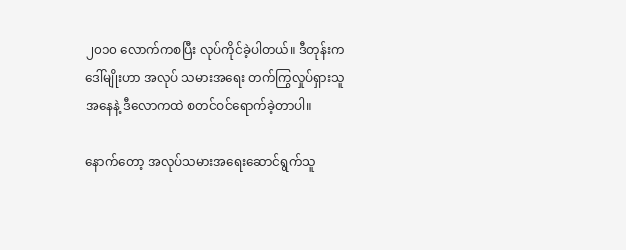၂၀၁၀ လောက်ကစပြီး လုပ်ကိုင်ခဲ့ပါတယ်။ ဒီတုန်းက ဒေါ်မျိုးဟာ အလုပ် သမားအရေး တက်ကြွလှုပ်ရှားသူအနေနဲ့ ဒီလောကထဲ စတင်ဝင်ရောက်ခဲ့တာပါ။

နောက်တော့ အလုပ်သမားအရေးဆောင်ရွက်သူ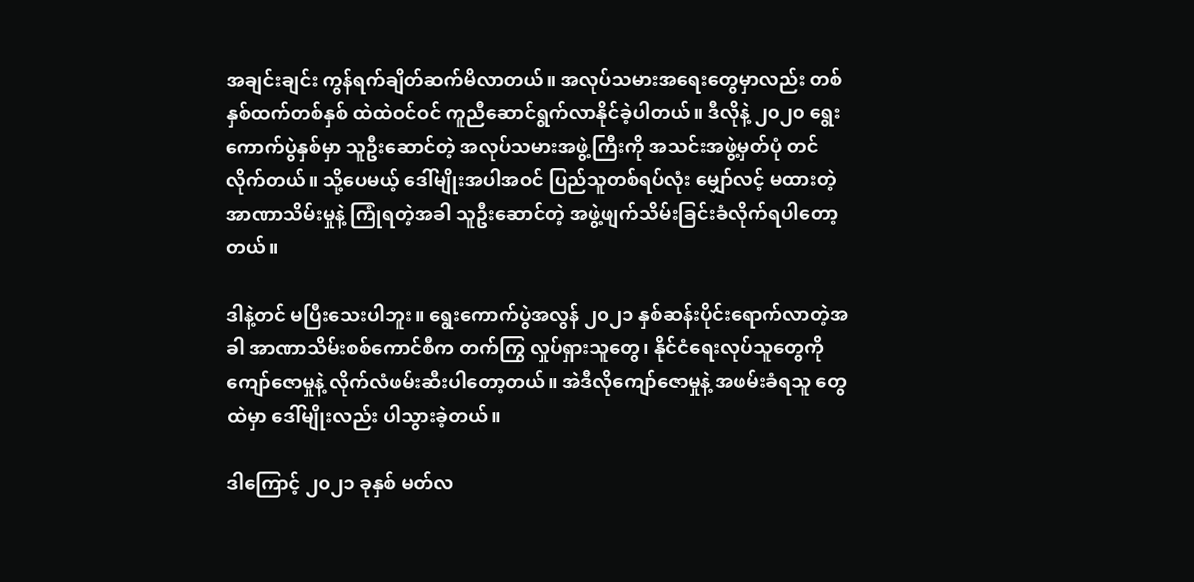အချင်းချင်း ကွန်ရက်ချိတ်ဆက်မိလာတယ်။ အလုပ်သမားအရေးတွေမှာလည်း တစ်နှစ်ထက်တစ်နှစ် ထဲထဲဝင်ဝင် ကူညီဆောင်ရွက်လာနိုင်ခဲ့ပါတယ်။ ဒီလိုနဲ့ ၂၀၂၀ ရွေးကောက်ပွဲနှစ်မှာ သူဦးဆောင်တဲ့ အလုပ်သမားအဖွဲ့ကြီးကို အသင်းအဖွဲ့မှတ်ပုံ တင်လိုက်တယ်။ သို့ပေမယ့် ဒေါ်မျိုးအပါအဝင် ပြည်သူတစ်ရပ်လုံး မျှော်လင့် မထားတဲ့ အာဏာသိမ်းမှုနဲ့ ကြုံရတဲ့အခါ သူဦးဆောင်တဲ့ အဖွဲ့ဖျက်သိမ်းခြင်းခံလိုက်ရပါတော့တယ်။

ဒါနဲ့တင် မပြီးသေးပါဘူး။ ရွေးကောက်ပွဲအလွန် ၂၀၂၁ နှစ်ဆန်းပိုင်းရောက်လာတဲ့အခါ အာဏာသိမ်းစစ်ကောင်စီက တက်ကြွ လှုပ်ရှားသူတွေ၊ နိုင်ငံရေးလုပ်သူတွေကို ကျော်ဇောမှုနဲ့ လိုက်လံဖမ်းဆီးပါတော့တယ်။ အဲဒီလိုကျော်ဇောမှုနဲ့ အဖမ်းခံရသူ တွေထဲမှာ ဒေါ်မျိုးလည်း ပါသွားခဲ့တယ်။

ဒါကြောင့် ၂၀၂၁ ခုနှစ် မတ်လ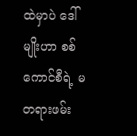ထဲမှာပဲ ဒေါ်မျိုးဟာ စစ်ကောင်စီရဲ့ မတရားဖမ်း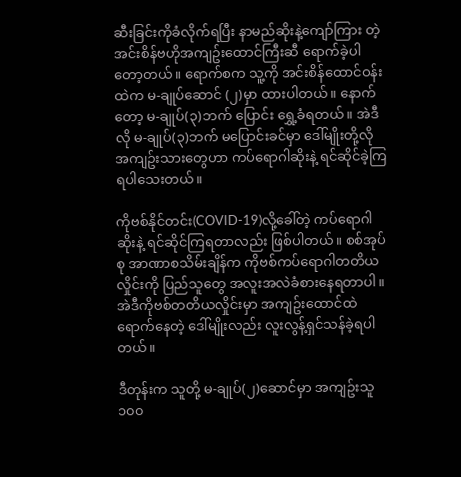ဆီးခြင်းကိုခံလိုက်ရပြီး နာမည်ဆိုးနဲ့ကျော်ကြား တဲ့ အင်းစိန်ဗဟိုအကျဥ်းထောင်ကြီးဆီ ရောက်ခဲ့ပါတော့တယ်။ ရောက်စက သူ့ကို အင်းစိန်ထောင်ဝန်းထဲက မ-ချုပ်ဆောင် (၂)မှာ ထားပါတယ်။ နောက်တော့ မ-ချုပ်(၃)ဘက် ပြောင်း ရွှေ့ခံရတယ်။ အဲဒီလို မ-ချုပ်(၃)ဘက် မပြောင်းခင်မှာ ဒေါ်မျိုးတို့လို အကျဥ်းသားတွေဟာ ကပ်ရောဂါဆိုးနဲ့ ရင်ဆိုင်ခဲ့ကြရပါသေးတယ်။

ကိုဗစ်နိုင်တင်း(COVID-19)လို့ခေါ်တဲ့ ကပ်ရောဂါဆိုးနဲ့ ရင်ဆိုင်ကြရတာလည်း ဖြစ်ပါတယ်။ စစ်အုပ်စု အာဏာစသိမ်းချိန်က ကိုဗစ်ကပ်ရောဂါတတိယလှိုင်းကို ပြည်သူတွေ အလူးအလဲခံစားနေရတာပါ။ အဲဒီကိုဗစ်တတိယလှိုင်းမှာ အကျဥ်းထောင်ထဲ ရောက်နေတဲ့ ဒေါ်မျိုးလည်း လူးလွန့်ရှင်သန်ခဲ့ရပါတယ်။

ဒီတုန်းက သူတို့ မ-ချုပ်(၂)ဆောင်မှာ အကျဥ်းသူ ၁၀၀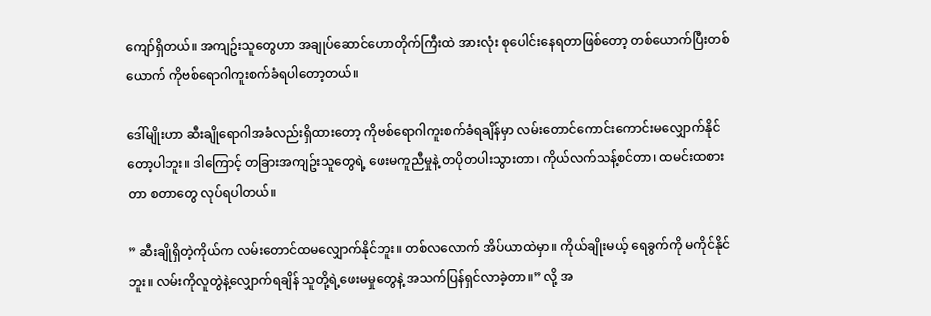ကျော်ရှိတယ်။ အကျဥ်းသူတွေဟာ အချုပ်ဆောင်ဟောတိုက်ကြီးထဲ အားလုံး စုပေါင်းနေရတာဖြစ်တော့ တစ်ယောက်ပြီးတစ်ယောက် ကိုဗစ်ရောဂါကူးစက်ခံရပါတော့တယ်။

ဒေါ်မျိုးဟာ ဆီးချိုရောဂါအခံလည်းရှိထားတော့ ကိုဗစ်ရောဂါကူးစက်ခံရချိန်မှာ လမ်းတောင်ကောင်းကောင်းမလျှောက်နိုင် တော့ပါဘူး။ ဒါကြောင့် တခြားအကျဥ်းသူတွေရဲ့ ဖေးမကူညီမှုနဲ့ တပိုတပါးသွားတာ၊ ကိုယ်လက်သန့်စင်တာ၊ ထမင်းထစားတာ စတာတွေ လုပ်ရပါတယ်။

” ဆီးချိုရှိတဲ့ကိုယ်က လမ်းတောင်ထမလျှောက်နိုင်ဘူး။ တစ်လလောက် အိပ်ယာထဲမှာ။ ကိုယ်ချိုးမယ့် ရေခွက်ကို မကိုင်နိုင် ဘူး။ လမ်းကိုလူတွဲနဲ့လျှောက်ရချိန် သူတို့ရဲ့ဖေးမမှုတွေနဲ့ အသက်ပြန်ရှင်လာခဲ့တာ။” လို့ အ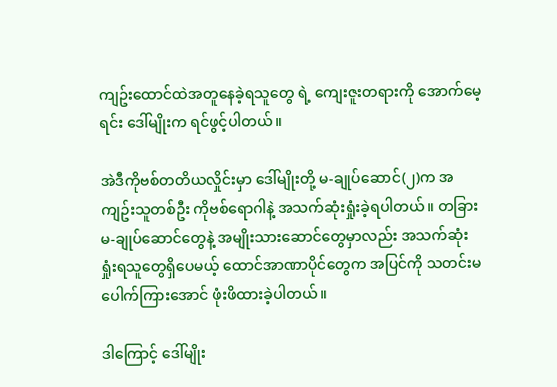ကျဥ်းထောင်ထဲအတူနေခဲ့ရသူတွေ ရဲ့ ကျေးဇူးတရားကို အောက်မေ့ရင်း ဒေါ်မျိုးက ရင်ဖွင့်ပါတယ်။

အဲဒီကိုဗစ်တတိယလှိုင်းမှာ ဒေါ်မျိုးတို့ မ-ချုပ်ဆောင်(၂)က အကျဥ်းသူတစ်ဦး ကိုဗစ်ရောဂါနဲ့ အသက်ဆုံးရှုံးခဲ့ရပါတယ်။ တခြား မ-ချုပ်ဆောင်တွေနဲ့ အမျိုးသားဆောင်တွေမှာလည်း အသက်ဆုံးရှုံးရသူတွေရှိပေမယ့် ထောင်အာဏာပိုင်တွေက အပြင်ကို သတင်းမပေါက်ကြားအောင် ဖုံးဖိထားခဲ့ပါတယ်။

ဒါကြောင့် ဒေါ်မျိုး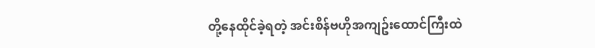တို့နေထိုင်ခဲ့ရတဲ့ အင်းစိန်ဗဟိုအကျဥ်းထောင်ကြီးထဲ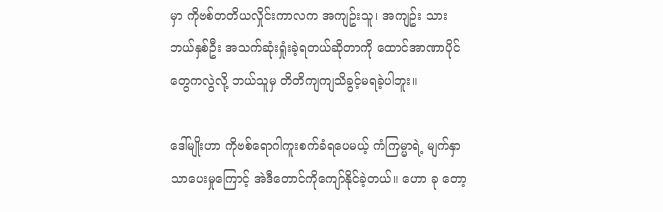မှာ ကိုဗစ်တတိယလှိုင်းကာလက အကျဥ်းသူ၊ အကျဥ်း သားဘယ်နှစ်ဦး အသက်ဆုံးရှုံးခဲ့ရတယ်ဆိုတာကို ထောင်အာဏာပိုင်တွေကလွဲလို့ ဘယ်သူမှ တိတိကျကျသိခွင့်မရခဲ့ပါဘူး။

ဒေါ်မျိုးဟာ ကိုဗစ်ရောဂါကူးစက်ခံရပေမယ့် ကံကြမ္မာရဲ့ မျက်နှာသာပေးမှုကြောင့် အဲဒီတောင်ကိုကျော်နိုင်ခဲ့တယ်။ ဟော ခု တော့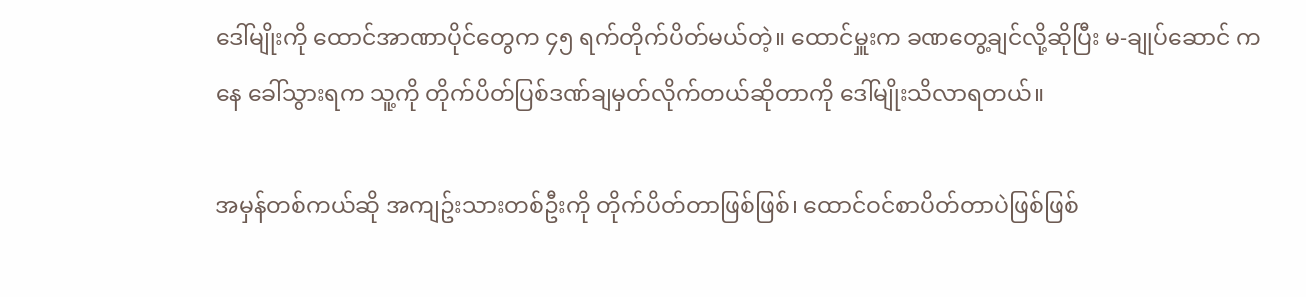ဒေါ်မျိုးကို ထောင်အာဏာပိုင်တွေက ၄၅ ရက်တိုက်ပိတ်မယ်တဲ့။ ထောင်မှူးက ခဏတွေ့ချင်လို့ဆိုပြီး မ-ချုပ်ဆောင် က နေ ခေါ်သွားရက သူ့ကို တိုက်ပိတ်ပြစ်ဒဏ်ချမှတ်လိုက်တယ်ဆိုတာကို ဒေါ်မျိုးသိလာရတယ်။

အမှန်တစ်ကယ်ဆို အကျဥ်းသားတစ်ဦးကို တိုက်ပိတ်တာဖြစ်ဖြစ်၊ ထောင်ဝင်စာပိတ်တာပဲဖြစ်ဖြစ်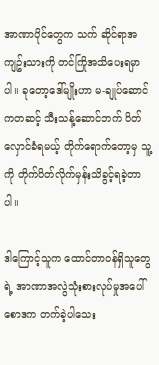အာဏာပိုင်တွေက သက် ဆိုင်ရာအကျဥ်းသားကို တင်ကြိုအသိပေးရမှာပါ။ ခုတော့ဒေါ်မျိုးဟာ မ-ချုပ်ဆောင်ကတဆင့် သီးသန့်ဆောင်ဘက် ပိတ် လှောင်ခံရမယ့် တိုက်ရောက်တော့မှ သူ့ကို တိုက်ပိတ်လိုက်မှန်းသိခွင့်ရခဲ့တာပါ။

ဒါကြောင့်သူက ထောင်တာဝန်ရှိသူတွေရဲ့ အာဏာအလွဲသုံးစားလုပ်မှုအပေါ် စောဒက တက်ခဲ့ပါသေး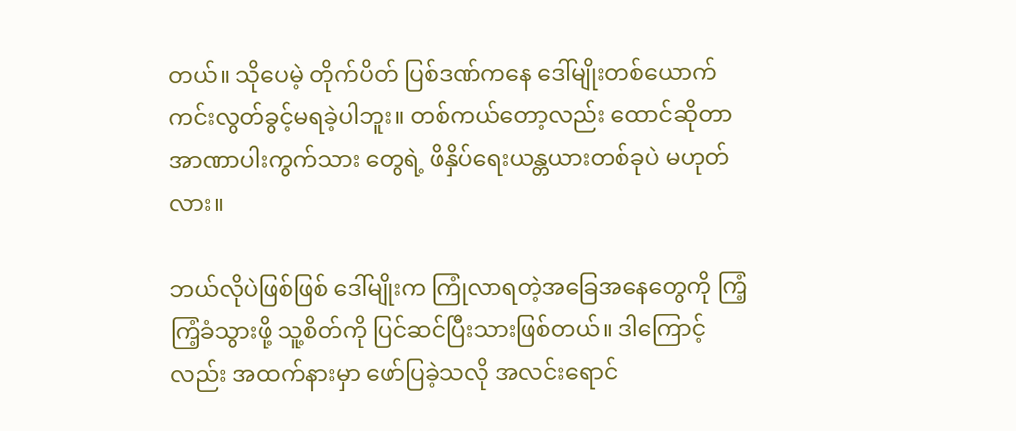တယ်။ သိုပေမဲ့ တိုက်ပိတ် ပြစ်ဒဏ်ကနေ ဒေါ်မျိုးတစ်ယောက် ကင်းလွတ်ခွင့်မရခဲ့ပါဘူး။ တစ်ကယ်တော့လည်း ထောင်ဆိုတာ အာဏာပါးကွက်သား တွေရဲ့ ဖိနှိပ်ရေးယန္တယားတစ်ခုပဲ မဟုတ်လား။

ဘယ်လိုပဲဖြစ်ဖြစ် ဒေါ်မျိုးက ကြုံလာရတဲ့အခြေအနေတွေကို ကြံ့ကြံ့ခံသွားဖို့ သူ့စိတ်ကို ပြင်ဆင်ပြီးသားဖြစ်တယ်။ ဒါကြောင့် လည်း အထက်နားမှာ ဖော်ပြခဲ့သလို အလင်းရောင်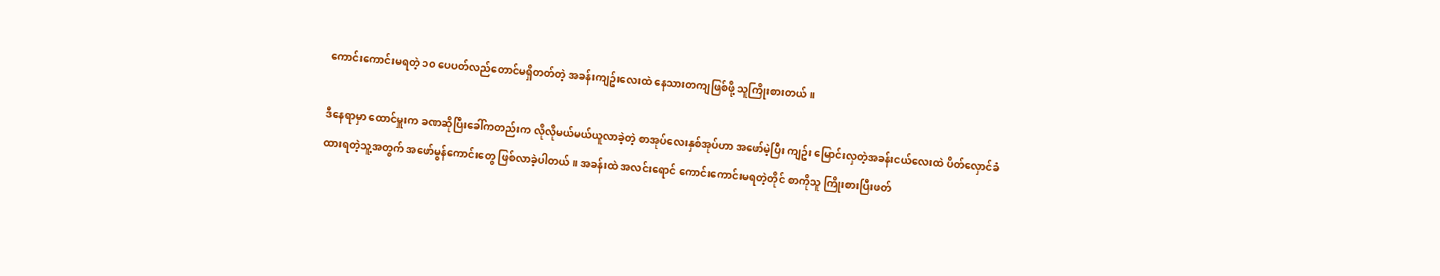ကောင်းကောင်းမရတဲ့ ၁၀ ပေပတ်လည်တောင်မရှိတတ်တဲ့ အခန်းကျဥ်းလေးထဲ နေသားတကျဖြစ်ဖို့ သူကြိုးစားတယ်။

ဒီနေရာမှာ ထောင်မှူးက ခဏဆိုပြီးခေါ်ကတည်းက လိုလိုမယ်မယ်ယူလာခဲ့တဲ့ စာအုပ်လေးနှစ်အုပ်ဟာ အဖော်မဲ့ပြီး ကျဥ်း မြောင်းလှတဲ့အခန်းငယ်လေးထဲ ပိတ်လှောင်ခံထားရတဲ့သူ့အတွက် အဖော်မွန်ကောင်းတွေ ဖြစ်လာခဲ့ပါတယ်။ အခန်းထဲ အလင်းရောင် ကောင်းကောင်းမရတဲ့တိုင် စာကိုသူ ကြိုးစားပြီးဖတ်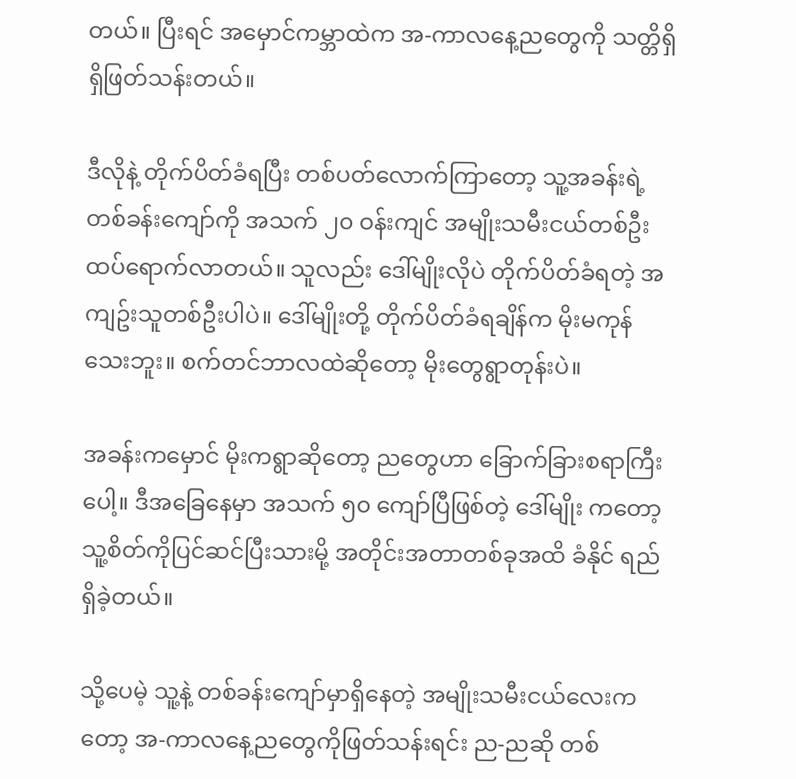တယ်။ ပြီးရင် အမှောင်ကမ္ဘာထဲက အ-ကာလနေ့ညတွေကို သတ္တိရှိရှိဖြတ်သန်းတယ်။

ဒီလိုနဲ့ တိုက်ပိတ်ခံရပြီး တစ်ပတ်လောက်ကြာတော့ သူ့အခန်းရဲ့ တစ်ခန်းကျော်ကို အသက် ၂၀ ဝန်းကျင် အမျိုးသမီးငယ်တစ်ဦး ထပ်ရောက်လာတယ်။ သူလည်း ဒေါ်မျိုးလိုပဲ တိုက်ပိတ်ခံရတဲ့ အကျဥ်းသူတစ်ဦးပါပဲ။ ဒေါ်မျိုးတို့ တိုက်ပိတ်ခံရချိန်က မိုးမကုန် သေးဘူး။ စက်တင်ဘာလထဲဆိုတော့ မိုးတွေရွာတုန်းပဲ။

အခန်းကမှောင် မိုးကရွာဆိုတော့ ညတွေဟာ ခြောက်ခြားစရာကြီး ပေါ့။ ဒီအခြေနေမှာ အသက် ၅၀ ကျော်ပြီဖြစ်တဲ့ ဒေါ်မျိုး ကတော့ သူ့စိတ်ကိုပြင်ဆင်ပြီးသားမို့ အတိုင်းအတာတစ်ခုအထိ ခံနိုင် ရည်ရှိခဲ့တယ်။

သို့ပေမဲ့ သူ့နဲ့ တစ်ခန်းကျော်မှာရှိနေတဲ့ အမျိုးသမီးငယ်လေးကတော့ အ-ကာလနေ့ညတွေကိုဖြတ်သန်းရင်း ည-ညဆို တစ်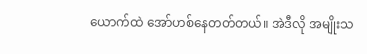ယောက်ထဲ အော်ဟစ်နေတတ်တယ်။ အဲဒီလို အမျိုးသ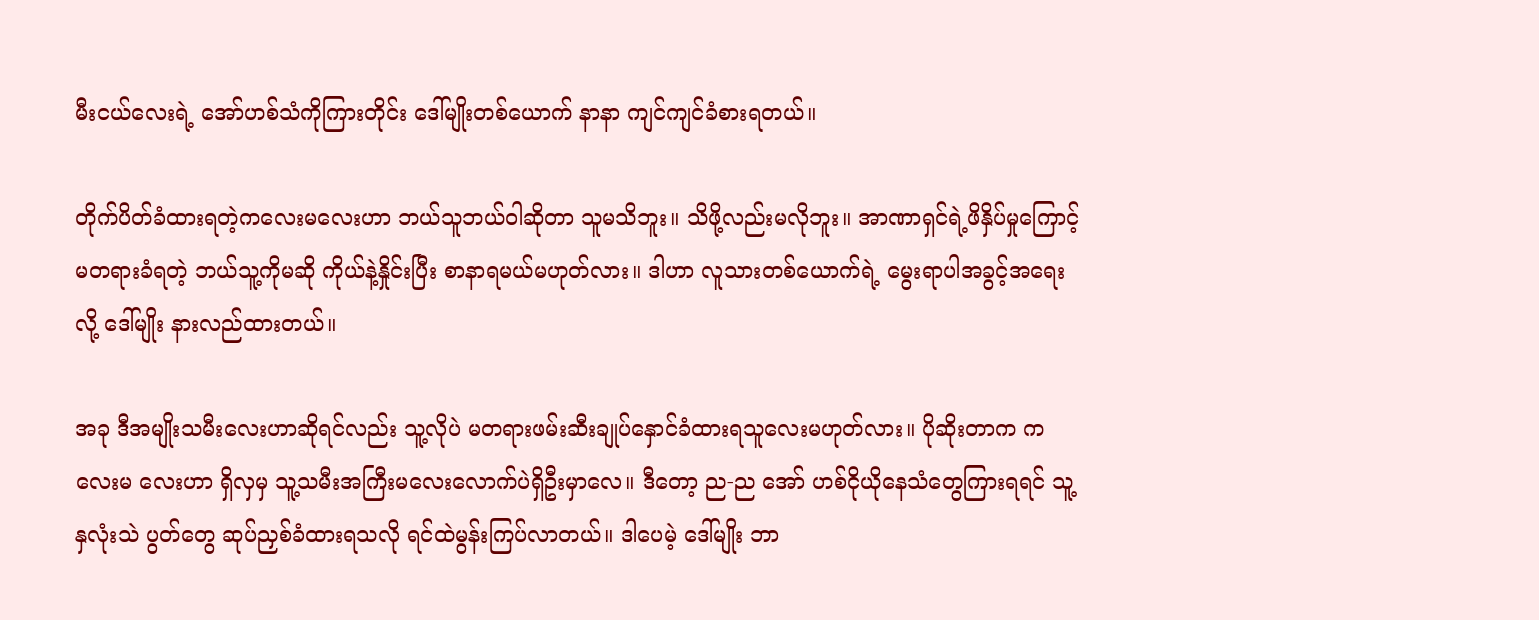မီးငယ်လေးရဲ့ အော်ဟစ်သံကိုကြားတိုင်း ဒေါ်မျိုးတစ်ယောက် နာနာ ကျင်ကျင်ခံစားရတယ်။

တိုက်ပိတ်ခံထားရတဲ့ကလေးမလေးဟာ ဘယ်သူဘယ်ဝါဆိုတာ သူမသိဘူး။ သိဖို့လည်းမလိုဘူး။ အာဏာရှင်ရဲ့ဖိနှိပ်မှုကြောင့် မတရားခံရတဲ့ ဘယ်သူ့ကိုမဆို ကိုယ်နဲ့နှိုင်းပြီး စာနာရမယ်မဟုတ်လား။ ဒါဟာ လူသားတစ်ယောက်ရဲ့ မွေးရာပါအခွင့်အရေးလို့ ဒေါ်မျိုး နားလည်ထားတယ်။

အခု ဒီအမျိုးသမီးလေးဟာဆိုရင်လည်း သူ့လိုပဲ မတရားဖမ်းဆီးချုပ်နှောင်ခံထားရသူလေးမဟုတ်လား။ ပိုဆိုးတာက ကလေးမ လေးဟာ ရှိလှမှ သူ့သမီးအကြီးမလေးလောက်ပဲရှိဦးမှာလေ။ ဒီတော့ ည-ည အော် ဟစ်ငိုယိုနေသံတွေကြားရရင် သူ့နှလုံးသဲ ပွတ်တွေ ဆုပ်ညှစ်ခံထားရသလို ရင်ထဲမွန်းကြပ်လာတယ်။ ဒါပေမဲ့ ဒေါ်မျိုး ဘာ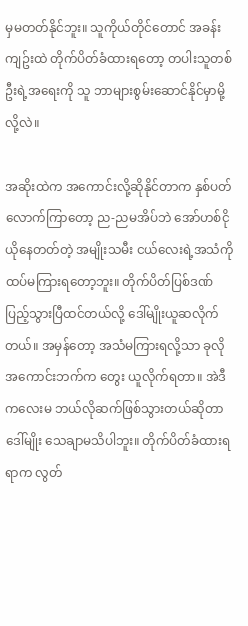မှမတတ်နိုင်ဘူး။ သူကိုယ်တိုင်တောင် အခန်း ကျဥ်းထဲ တိုက်ပိတ်ခံထားရတော့ တပါးသူတစ်ဦးရဲ့အရေးကို သူ ဘာများစွမ်းဆောင်နိုင်မှာမို့လို့လဲ။

အဆိုးထဲက အကောင်းလို့ဆိုနိုင်တာက နှစ်ပတ်လောက်ကြာတော့ ည-ညမအိပ်ဘဲ အော်ဟစ်ငိုယိုနေတတ်တဲ့ အမျိုးသမီး ငယ်လေးရဲ့အသံကို ထပ်မကြားရတော့ဘူး။ တိုက်ပိတ်ပြစ်ဒဏ်ပြည့်သွားပြီထင်တယ်လို့ ဒေါ်မျိုးယူဆလိုက်တယ်။ အမှန်တော့ အသံမကြားရလို့သာ ခုလိုအကောင်းဘက်က တွေး ယူလိုက်ရတာ။ အဲဒီကလေးမ ဘယ်လိုဆက်ဖြစ်သွားတယ်ဆိုတာ ဒေါ်မျိုး သေချာမသိပါဘူး။ တိုက်ပိတ်ခံထားရရာက လွတ်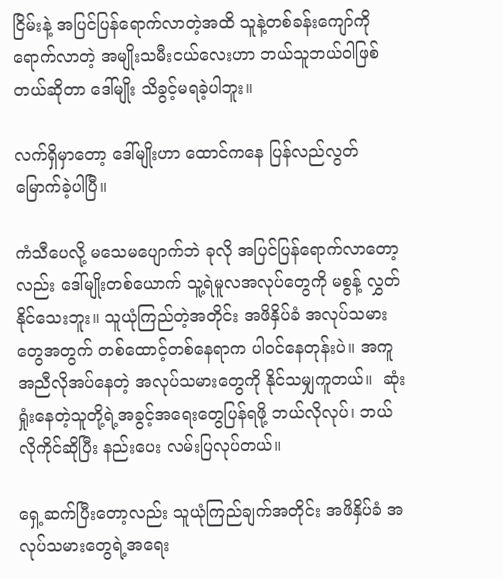ငြိမ်းနဲ့ အပြင်ပြန်ရောက်လာတဲ့အထိ သူနဲ့တစ်ခန်းကျော်ကိုရောက်လာတဲ့ အမျိုးသမီးငယ်လေးဟာ ဘယ်သူဘယ်ဝါဖြစ်တယ်ဆိုတာ ဒေါ်မျိုး သိခွင့်မရခဲ့ပါဘူး။

လက်ရှိမှာတော့ ဒေါ်မျိုးဟာ ထောင်ကနေ ပြန်လည်လွတ်မြောက်ခဲ့ပါပြီ။

ကံသီပေလို့ မသေမပျောက်ဘဲ ခုလို အပြင်ပြန်ရောက်လာတော့လည်း ဒေါ်မျိုးတစ်ယောက် သူ့ရဲမူလအလုပ်တွေကို မစွန့် လွှတ်နိုင်သေးဘူး။ သူယုံကြည်တဲ့အတိုင်း အဖိနှိပ်ခံ အလုပ်သမားတွေအတွက် တစ်ထောင့်တစ်နေရာက ပါဝင်နေတုန်းပဲ။ အကူအညီလိုအပ်နေတဲ့ အလုပ်သမားတွေကို နိုင်သမျှကူတယ်။  ဆုံးရှုံးနေတဲ့သူတို့ရဲ့အခွင့်အရေးတွေပြန်ရဖို့ ဘယ်လိုလုပ်၊ ဘယ်လိုကိုင်ဆိုပြီး နည်းပေး လမ်းပြလုပ်တယ်။

ရှေ့ဆက်ပြီးတော့လည်း သူယုံကြည်ချက်အတိုင်း အဖိနှိပ်ခံ အလုပ်သမားတွေရဲ့အရေး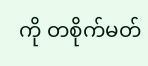ကို တစိုက်မတ်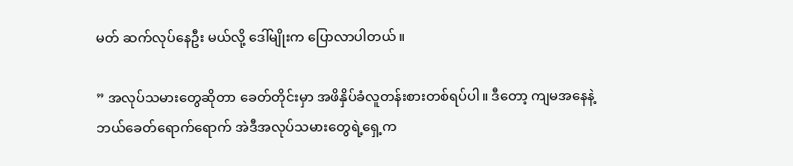မတ် ဆက်လုပ်နေဦး မယ်လို့ ဒေါ်မျိုးက ပြောလာပါတယ်။

” အလုပ်သမားတွေဆိုတာ ခေတ်တိုင်းမှာ အဖိနှိပ်ခံလူတန်းစားတစ်ရပ်ပါ။ ဒီတော့ ကျမအနေနဲ့ ဘယ်ခေတ်ရောက်ရောက် အဲဒီအလုပ်သမားတွေရဲ့ရှေ့က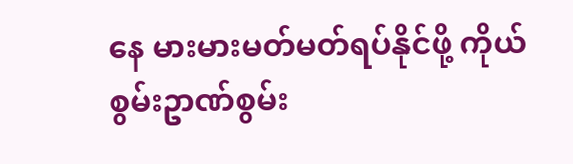နေ မားမားမတ်မတ်ရပ်နိုင်ဖို့ ကိုယ်စွမ်းဥာဏ်စွမ်း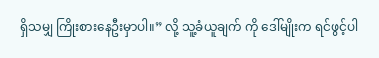ရှိသမျှ ကြိုးစားနေဦးမှာပါ။” လို့ သူ့ခံယူချက် ကို ဒေါ်မျိုးက ရင်ဖွင့်ပါ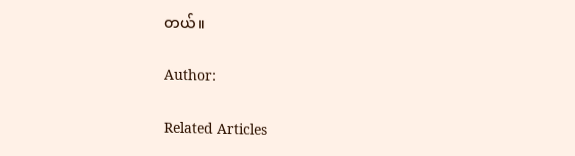တယ်။

Author:

Related Articles